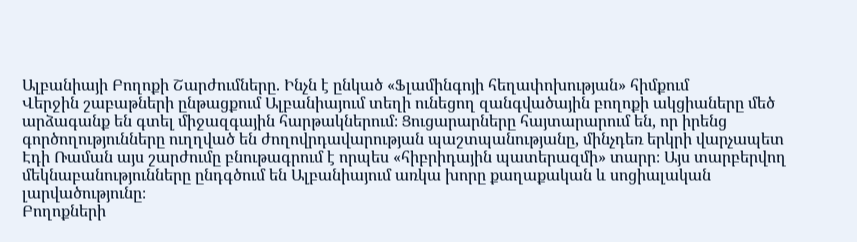Ալբանիայի Բողոքի Շարժումները. Ինչն է ընկած «Ֆլամինգոյի հեղափոխության» հիմքում
Վերջին շաբաթների ընթացքում Ալբանիայում տեղի ունեցող զանգվածային բողոքի ակցիաները մեծ արձագանք են գտել միջազգային հարթակներում։ Ցուցարարները հայտարարում են, որ իրենց գործողությունները ուղղված են ժողովրդավարության պաշտպանությանը, մինչդեռ երկրի վարչապետ Էդի Ռաման այս շարժումը բնութագրում է որպես «հիբրիդային պատերազմի» տարր։ Այս տարբերվող մեկնաբանությունները ընդգծում են Ալբանիայում առկա խորը քաղաքական և սոցիալական լարվածությունը։
Բողոքների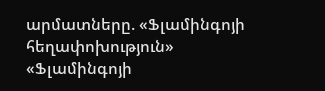արմատները. «Ֆլամինգոյի հեղափոխություն»
«Ֆլամինգոյի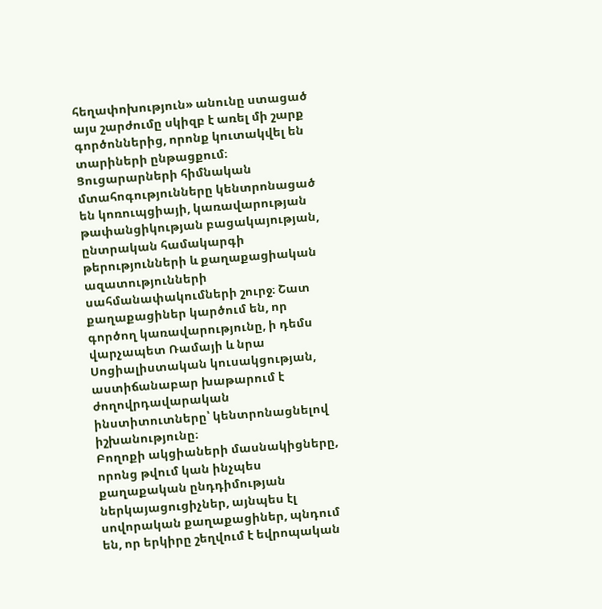հեղափոխություն» անունը ստացած այս շարժումը սկիզբ է առել մի շարք գործոններից, որոնք կուտակվել են տարիների ընթացքում։ Ցուցարարների հիմնական մտահոգությունները կենտրոնացած են կոռուպցիայի, կառավարության թափանցիկության բացակայության, ընտրական համակարգի թերությունների և քաղաքացիական ազատությունների սահմանափակումների շուրջ։ Շատ քաղաքացիներ կարծում են, որ գործող կառավարությունը, ի դեմս վարչապետ Ռամայի և նրա Սոցիալիստական կուսակցության, աստիճանաբար խաթարում է ժողովրդավարական ինստիտուտները՝ կենտրոնացնելով իշխանությունը։
Բողոքի ակցիաների մասնակիցները, որոնց թվում կան ինչպես քաղաքական ընդդիմության ներկայացուցիչներ, այնպես էլ սովորական քաղաքացիներ, պնդում են, որ երկիրը շեղվում է եվրոպական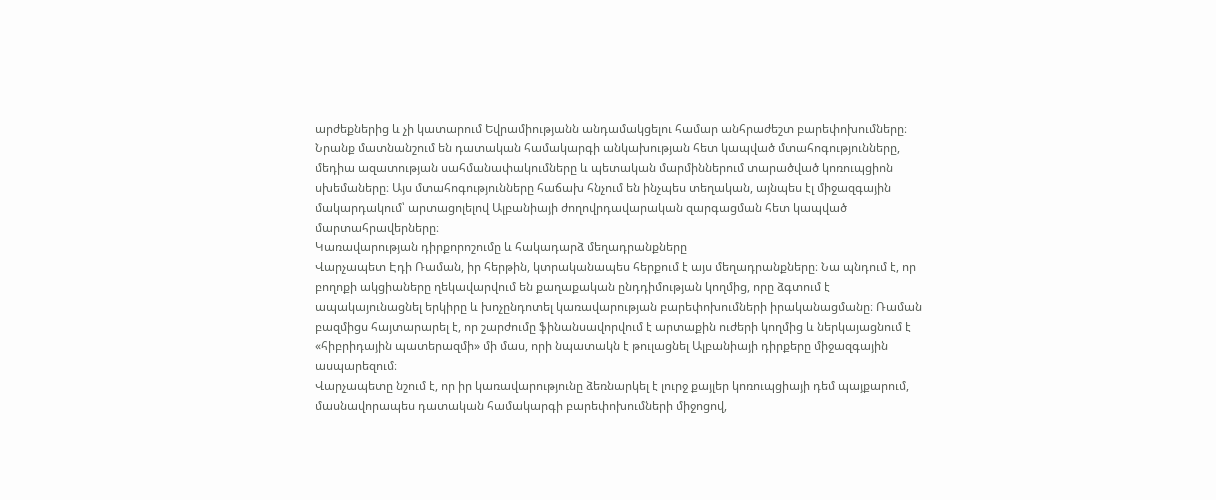արժեքներից և չի կատարում Եվրամիությանն անդամակցելու համար անհրաժեշտ բարեփոխումները։ Նրանք մատնանշում են դատական համակարգի անկախության հետ կապված մտահոգությունները, մեդիա ազատության սահմանափակումները և պետական մարմիններում տարածված կոռուպցիոն սխեմաները։ Այս մտահոգությունները հաճախ հնչում են ինչպես տեղական, այնպես էլ միջազգային մակարդակում՝ արտացոլելով Ալբանիայի ժողովրդավարական զարգացման հետ կապված մարտահրավերները։
Կառավարության դիրքորոշումը և հակադարձ մեղադրանքները
Վարչապետ Էդի Ռաման, իր հերթին, կտրականապես հերքում է այս մեղադրանքները։ Նա պնդում է, որ բողոքի ակցիաները ղեկավարվում են քաղաքական ընդդիմության կողմից, որը ձգտում է ապակայունացնել երկիրը և խոչընդոտել կառավարության բարեփոխումների իրականացմանը։ Ռաման բազմիցս հայտարարել է, որ շարժումը ֆինանսավորվում է արտաքին ուժերի կողմից և ներկայացնում է «հիբրիդային պատերազմի» մի մաս, որի նպատակն է թուլացնել Ալբանիայի դիրքերը միջազգային ասպարեզում։
Վարչապետը նշում է, որ իր կառավարությունը ձեռնարկել է լուրջ քայլեր կոռուպցիայի դեմ պայքարում, մասնավորապես դատական համակարգի բարեփոխումների միջոցով,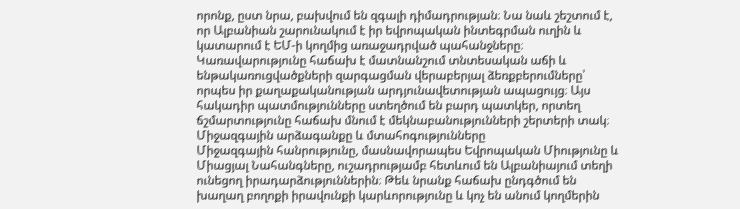որոնք, ըստ նրա, բախվում են զգալի դիմադրության։ Նա նաև շեշտում է, որ Ալբանիան շարունակում է իր եվրոպական ինտեգրման ուղին և կատարում է ԵՄ-ի կողմից առաջադրված պահանջները։ Կառավարությունը հաճախ է մատնանշում տնտեսական աճի և ենթակառուցվածքների զարգացման վերաբերյալ ձեռքբերումները՝ որպես իր քաղաքականության արդյունավետության ապացույց։ Այս հակադիր պատմությունները ստեղծում են բարդ պատկեր, որտեղ ճշմարտությունը հաճախ մնում է մեկնաբանությունների շերտերի տակ։
Միջազգային արձագանքը և մտահոգությունները
Միջազգային հանրությունը, մասնավորապես Եվրոպական Միությունը և Միացյալ Նահանգները, ուշադրությամբ հետևում են Ալբանիայում տեղի ունեցող իրադարձություններին։ Թեև նրանք հաճախ ընդգծում են խաղաղ բողոքի իրավունքի կարևորությունը և կոչ են անում կողմերին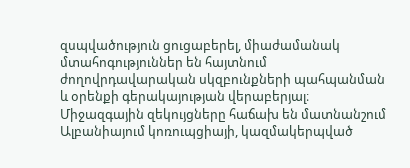զսպվածություն ցուցաբերել, միաժամանակ մտահոգություններ են հայտնում ժողովրդավարական սկզբունքների պահպանման և օրենքի գերակայության վերաբերյալ։ Միջազգային զեկույցները հաճախ են մատնանշում Ալբանիայում կոռուպցիայի, կազմակերպված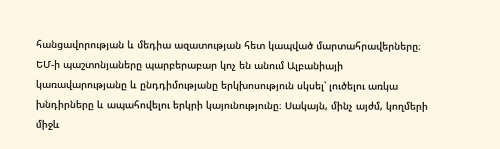հանցավորության և մեդիա ազատության հետ կապված մարտահրավերները։
ԵՄ-ի պաշտոնյաները պարբերաբար կոչ են անում Ալբանիայի կառավարությանը և ընդդիմությանը երկխոսություն սկսել՝ լուծելու առկա խնդիրները և ապահովելու երկրի կայունությունը։ Սակայն, մինչ այժմ, կողմերի միջև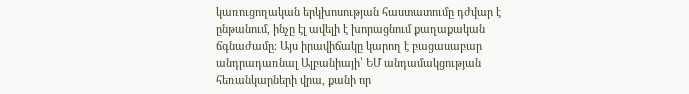կառուցողական երկխոսության հաստատումը դժվար է ընթանում, ինչը էլ ավելի է խորացնում քաղաքական ճգնաժամը։ Այս իրավիճակը կարող է բացասաբար անդրադառնալ Ալբանիայի՝ ԵՄ անդամակցության հեռանկարների վրա, քանի որ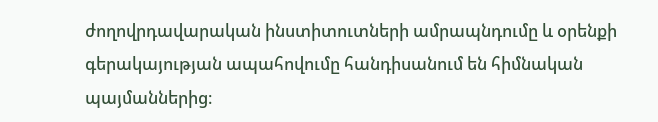ժողովրդավարական ինստիտուտների ամրապնդումը և օրենքի գերակայության ապահովումը հանդիսանում են հիմնական պայմաններից։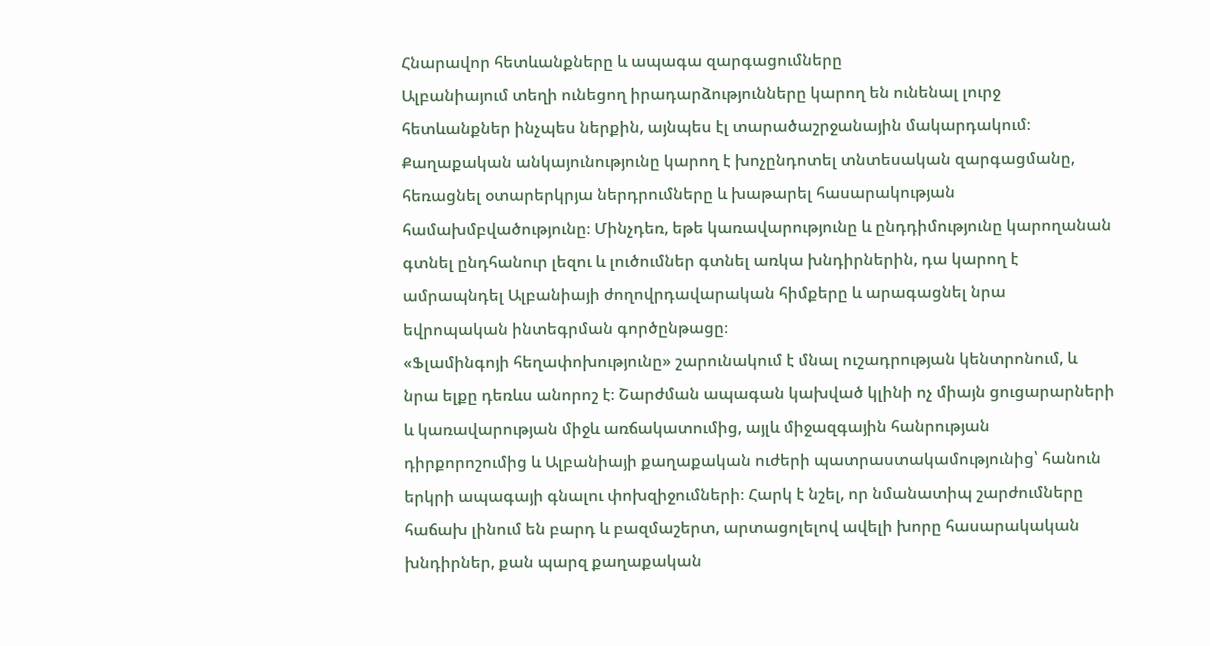Հնարավոր հետևանքները և ապագա զարգացումները
Ալբանիայում տեղի ունեցող իրադարձությունները կարող են ունենալ լուրջ հետևանքներ ինչպես ներքին, այնպես էլ տարածաշրջանային մակարդակում։ Քաղաքական անկայունությունը կարող է խոչընդոտել տնտեսական զարգացմանը, հեռացնել օտարերկրյա ներդրումները և խաթարել հասարակության համախմբվածությունը։ Մինչդեռ, եթե կառավարությունը և ընդդիմությունը կարողանան գտնել ընդհանուր լեզու և լուծումներ գտնել առկա խնդիրներին, դա կարող է ամրապնդել Ալբանիայի ժողովրդավարական հիմքերը և արագացնել նրա եվրոպական ինտեգրման գործընթացը։
«Ֆլամինգոյի հեղափոխությունը» շարունակում է մնալ ուշադրության կենտրոնում, և նրա ելքը դեռևս անորոշ է։ Շարժման ապագան կախված կլինի ոչ միայն ցուցարարների և կառավարության միջև առճակատումից, այլև միջազգային հանրության դիրքորոշումից և Ալբանիայի քաղաքական ուժերի պատրաստակամությունից՝ հանուն երկրի ապագայի գնալու փոխզիջումների։ Հարկ է նշել, որ նմանատիպ շարժումները հաճախ լինում են բարդ և բազմաշերտ, արտացոլելով ավելի խորը հասարակական խնդիրներ, քան պարզ քաղաքական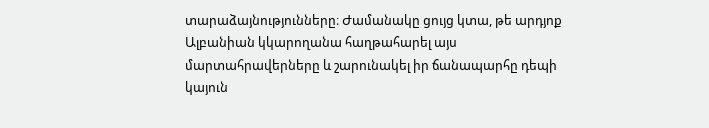տարաձայնությունները։ Ժամանակը ցույց կտա, թե արդյոք Ալբանիան կկարողանա հաղթահարել այս մարտահրավերները և շարունակել իր ճանապարհը դեպի կայուն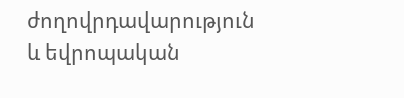ժողովրդավարություն և եվրոպական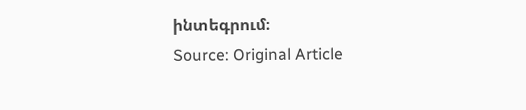ինտեգրում։
Source: Original Article